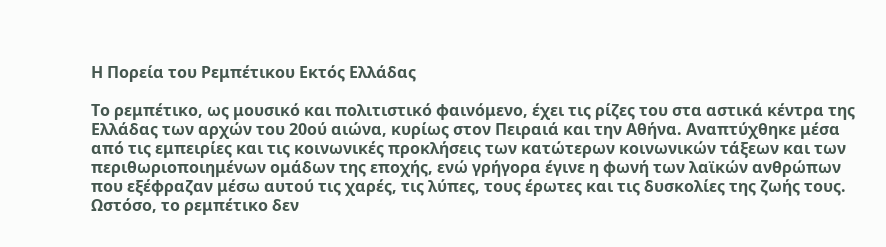Η Πορεία του Ρεμπέτικου Εκτός Ελλάδας

Το ρεμπέτικο, ως μουσικό και πολιτιστικό φαινόμενο, έχει τις ρίζες του στα αστικά κέντρα της Ελλάδας των αρχών του 20ού αιώνα, κυρίως στον Πειραιά και την Αθήνα. Αναπτύχθηκε μέσα από τις εμπειρίες και τις κοινωνικές προκλήσεις των κατώτερων κοινωνικών τάξεων και των περιθωριοποιημένων ομάδων της εποχής, ενώ γρήγορα έγινε η φωνή των λαϊκών ανθρώπων που εξέφραζαν μέσω αυτού τις χαρές, τις λύπες, τους έρωτες και τις δυσκολίες της ζωής τους. Ωστόσο, το ρεμπέτικο δεν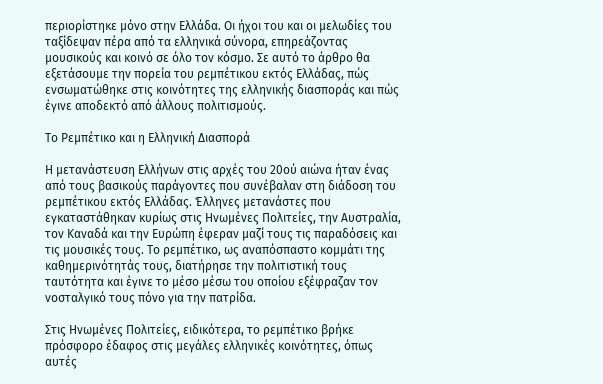περιορίστηκε μόνο στην Ελλάδα. Οι ήχοι του και οι μελωδίες του ταξίδεψαν πέρα από τα ελληνικά σύνορα, επηρεάζοντας μουσικούς και κοινό σε όλο τον κόσμο. Σε αυτό το άρθρο θα εξετάσουμε την πορεία του ρεμπέτικου εκτός Ελλάδας, πώς ενσωματώθηκε στις κοινότητες της ελληνικής διασποράς και πώς έγινε αποδεκτό από άλλους πολιτισμούς.

Το Ρεμπέτικο και η Ελληνική Διασπορά

Η μετανάστευση Ελλήνων στις αρχές του 20ού αιώνα ήταν ένας από τους βασικούς παράγοντες που συνέβαλαν στη διάδοση του ρεμπέτικου εκτός Ελλάδας. Έλληνες μετανάστες που εγκαταστάθηκαν κυρίως στις Ηνωμένες Πολιτείες, την Αυστραλία, τον Καναδά και την Ευρώπη έφεραν μαζί τους τις παραδόσεις και τις μουσικές τους. Το ρεμπέτικο, ως αναπόσπαστο κομμάτι της καθημερινότητάς τους, διατήρησε την πολιτιστική τους ταυτότητα και έγινε το μέσο μέσω του οποίου εξέφραζαν τον νοσταλγικό τους πόνο για την πατρίδα.

Στις Ηνωμένες Πολιτείες, ειδικότερα, το ρεμπέτικο βρήκε πρόσφορο έδαφος στις μεγάλες ελληνικές κοινότητες, όπως αυτές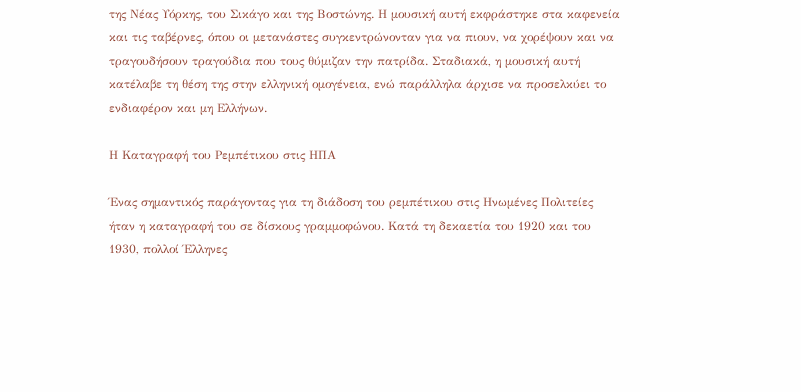της Νέας Υόρκης, του Σικάγο και της Βοστώνης. Η μουσική αυτή εκφράστηκε στα καφενεία και τις ταβέρνες, όπου οι μετανάστες συγκεντρώνονταν για να πιουν, να χορέψουν και να τραγουδήσουν τραγούδια που τους θύμιζαν την πατρίδα. Σταδιακά, η μουσική αυτή κατέλαβε τη θέση της στην ελληνική ομογένεια, ενώ παράλληλα άρχισε να προσελκύει το ενδιαφέρον και μη Ελλήνων.

Η Καταγραφή του Ρεμπέτικου στις ΗΠΑ

Ένας σημαντικός παράγοντας για τη διάδοση του ρεμπέτικου στις Ηνωμένες Πολιτείες ήταν η καταγραφή του σε δίσκους γραμμοφώνου. Κατά τη δεκαετία του 1920 και του 1930, πολλοί Έλληνες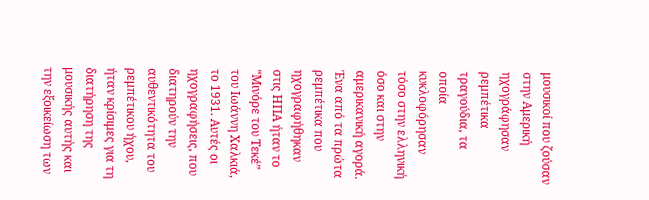μουσικοί που ζούσαν στην Αμερική ηχογράφησαν ρεμπέτικα τραγούδια, τα οποία κυκλοφόρησαν τόσο στην ελληνική όσο και στην αμερικανική αγορά. Ένα από τα πρώτα ρεμπέτικα που ηχογραφήθηκαν στις ΗΠΑ ήταν το “Μινόρε του Τεκέ” του Ιωάννη Χαλκιά, το 1931. Αυτές οι ηχογραφήσεις, που διατηρούν την αυθεντικότητα του ρεμπέτικου ήχου, ήταν κρίσιμες για τη διατήρηση της μουσικής αυτής και την εξοικείωση των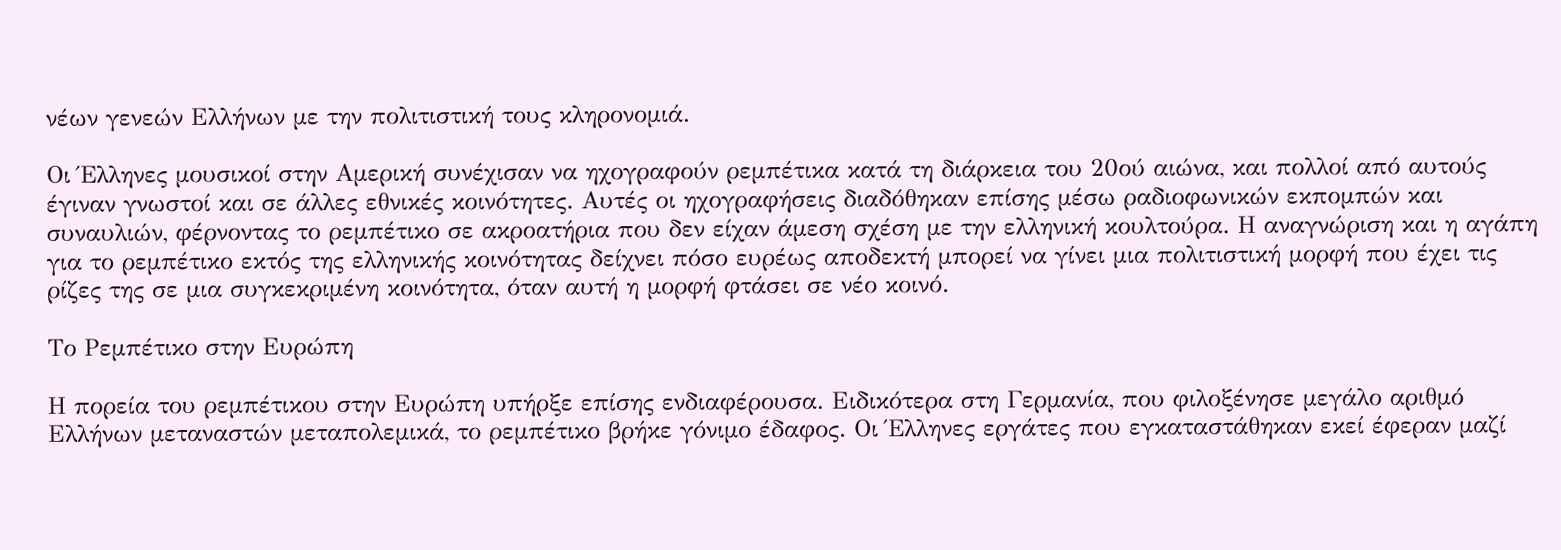νέων γενεών Ελλήνων με την πολιτιστική τους κληρονομιά.

Οι Έλληνες μουσικοί στην Αμερική συνέχισαν να ηχογραφούν ρεμπέτικα κατά τη διάρκεια του 20ού αιώνα, και πολλοί από αυτούς έγιναν γνωστοί και σε άλλες εθνικές κοινότητες. Αυτές οι ηχογραφήσεις διαδόθηκαν επίσης μέσω ραδιοφωνικών εκπομπών και συναυλιών, φέρνοντας το ρεμπέτικο σε ακροατήρια που δεν είχαν άμεση σχέση με την ελληνική κουλτούρα. Η αναγνώριση και η αγάπη για το ρεμπέτικο εκτός της ελληνικής κοινότητας δείχνει πόσο ευρέως αποδεκτή μπορεί να γίνει μια πολιτιστική μορφή που έχει τις ρίζες της σε μια συγκεκριμένη κοινότητα, όταν αυτή η μορφή φτάσει σε νέο κοινό.

Το Ρεμπέτικο στην Ευρώπη

Η πορεία του ρεμπέτικου στην Ευρώπη υπήρξε επίσης ενδιαφέρουσα. Ειδικότερα στη Γερμανία, που φιλοξένησε μεγάλο αριθμό Ελλήνων μεταναστών μεταπολεμικά, το ρεμπέτικο βρήκε γόνιμο έδαφος. Οι Έλληνες εργάτες που εγκαταστάθηκαν εκεί έφεραν μαζί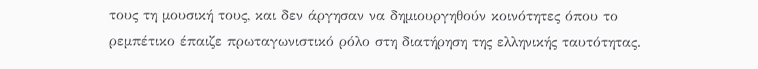τους τη μουσική τους, και δεν άργησαν να δημιουργηθούν κοινότητες όπου το ρεμπέτικο έπαιζε πρωταγωνιστικό ρόλο στη διατήρηση της ελληνικής ταυτότητας.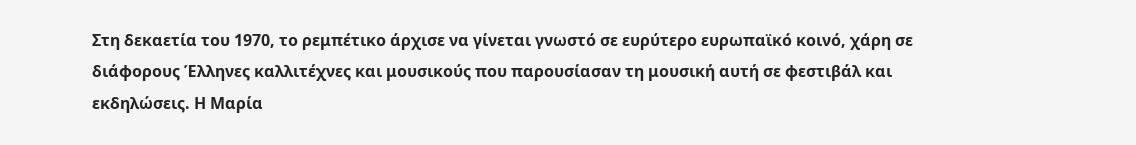Στη δεκαετία του 1970, το ρεμπέτικο άρχισε να γίνεται γνωστό σε ευρύτερο ευρωπαϊκό κοινό, χάρη σε διάφορους Έλληνες καλλιτέχνες και μουσικούς που παρουσίασαν τη μουσική αυτή σε φεστιβάλ και εκδηλώσεις. Η Μαρία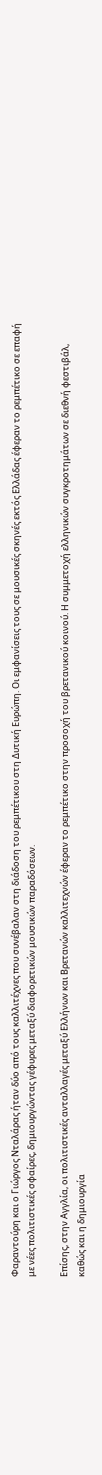Φαραντούρη και ο Γιώργος Νταλάρας ήταν δύο από τους καλλιτέχνες που συνέβαλαν στη διάδοση του ρεμπέτικου στη Δυτική Ευρώπη. Οι εμφανίσεις τους σε μουσικές σκηνές εκτός Ελλάδας έφεραν το ρεμπέτικο σε επαφή με νέες πολιτιστικές σφαίρες, δημιουργώντας γέφυρες μεταξύ διαφορετικών μουσικών παραδόσεων.

Επίσης, στην Αγγλία, οι πολιτιστικές ανταλλαγές μεταξύ Ελλήνων και Βρετανών καλλιτεχνών έφεραν το ρεμπέτικο στην προσοχή του βρετανικού κοινού. Η συμμετοχή ελληνικών συγκροτημάτων σε διεθνή φεστιβάλ, καθώς και η δημιουργία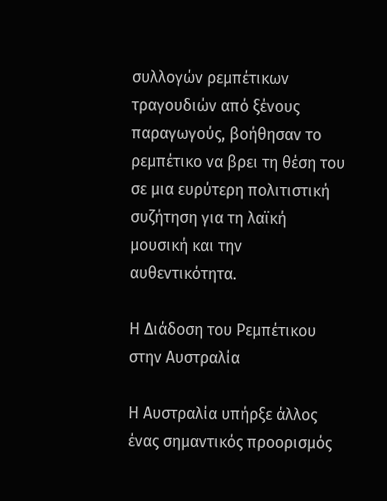συλλογών ρεμπέτικων τραγουδιών από ξένους παραγωγούς, βοήθησαν το ρεμπέτικο να βρει τη θέση του σε μια ευρύτερη πολιτιστική συζήτηση για τη λαϊκή μουσική και την αυθεντικότητα.

Η Διάδοση του Ρεμπέτικου στην Αυστραλία

Η Αυστραλία υπήρξε άλλος ένας σημαντικός προορισμός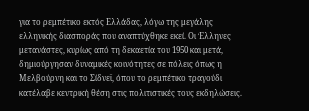για το ρεμπέτικο εκτός Ελλάδας, λόγω της μεγάλης ελληνικής διασποράς που αναπτύχθηκε εκεί. Οι Έλληνες μετανάστες, κυρίως από τη δεκαετία του 1950 και μετά, δημιούργησαν δυναμικές κοινότητες σε πόλεις όπως η Μελβούρνη και το Σίδνεϊ, όπου το ρεμπέτικο τραγούδι κατέλαβε κεντρική θέση στις πολιτιστικές τους εκδηλώσεις.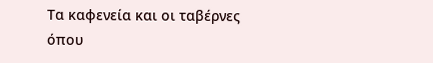Τα καφενεία και οι ταβέρνες όπου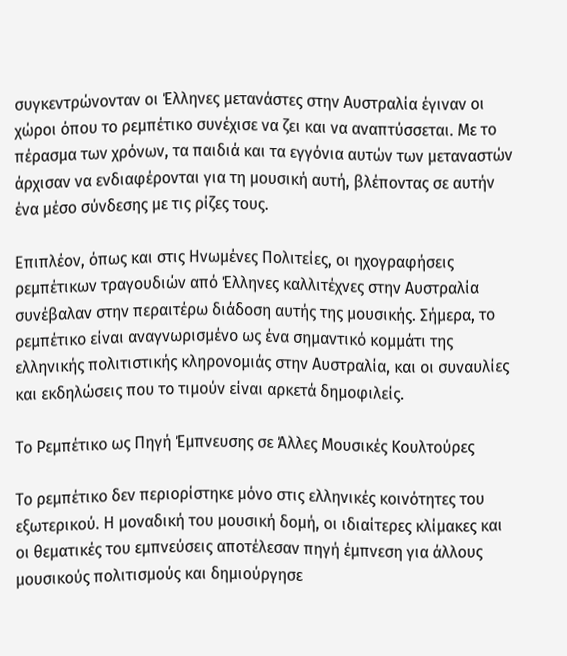συγκεντρώνονταν οι Έλληνες μετανάστες στην Αυστραλία έγιναν οι χώροι όπου το ρεμπέτικο συνέχισε να ζει και να αναπτύσσεται. Με το πέρασμα των χρόνων, τα παιδιά και τα εγγόνια αυτών των μεταναστών άρχισαν να ενδιαφέρονται για τη μουσική αυτή, βλέποντας σε αυτήν ένα μέσο σύνδεσης με τις ρίζες τους.

Επιπλέον, όπως και στις Ηνωμένες Πολιτείες, οι ηχογραφήσεις ρεμπέτικων τραγουδιών από Έλληνες καλλιτέχνες στην Αυστραλία συνέβαλαν στην περαιτέρω διάδοση αυτής της μουσικής. Σήμερα, το ρεμπέτικο είναι αναγνωρισμένο ως ένα σημαντικό κομμάτι της ελληνικής πολιτιστικής κληρονομιάς στην Αυστραλία, και οι συναυλίες και εκδηλώσεις που το τιμούν είναι αρκετά δημοφιλείς.

Το Ρεμπέτικο ως Πηγή Έμπνευσης σε Άλλες Μουσικές Κουλτούρες

Το ρεμπέτικο δεν περιορίστηκε μόνο στις ελληνικές κοινότητες του εξωτερικού. Η μοναδική του μουσική δομή, οι ιδιαίτερες κλίμακες και οι θεματικές του εμπνεύσεις αποτέλεσαν πηγή έμπνεση για άλλους μουσικούς πολιτισμούς και δημιούργησε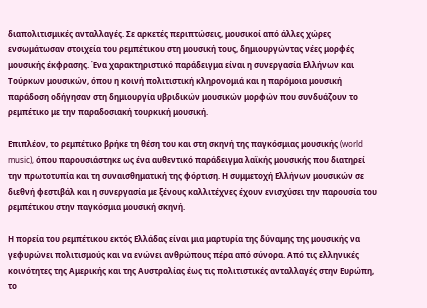διαπολιτισμικές ανταλλαγές. Σε αρκετές περιπτώσεις, μουσικοί από άλλες χώρες ενσωμάτωσαν στοιχεία του ρεμπέτικου στη μουσική τους, δημιουργώντας νέες μορφές μουσικής έκφρασης. Ένα χαρακτηριστικό παράδειγμα είναι η συνεργασία Ελλήνων και Τούρκων μουσικών, όπου η κοινή πολιτιστική κληρονομιά και η παρόμοια μουσική παράδοση οδήγησαν στη δημιουργία υβριδικών μουσικών μορφών που συνδυάζουν το ρεμπέτικο με την παραδοσιακή τουρκική μουσική.

Επιπλέον, το ρεμπέτικο βρήκε τη θέση του και στη σκηνή της παγκόσμιας μουσικής (world music), όπου παρουσιάστηκε ως ένα αυθεντικό παράδειγμα λαϊκής μουσικής που διατηρεί την πρωτοτυπία και τη συναισθηματική της φόρτιση. Η συμμετοχή Ελλήνων μουσικών σε διεθνή φεστιβάλ και η συνεργασία με ξένους καλλιτέχνες έχουν ενισχύσει την παρουσία του ρεμπέτικου στην παγκόσμια μουσική σκηνή.

Η πορεία του ρεμπέτικου εκτός Ελλάδας είναι μια μαρτυρία της δύναμης της μουσικής να γεφυρώνει πολιτισμούς και να ενώνει ανθρώπους πέρα από σύνορα. Από τις ελληνικές κοινότητες της Αμερικής και της Αυστραλίας έως τις πολιτιστικές ανταλλαγές στην Ευρώπη, το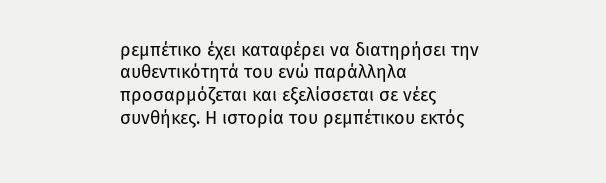ρεμπέτικο έχει καταφέρει να διατηρήσει την αυθεντικότητά του ενώ παράλληλα προσαρμόζεται και εξελίσσεται σε νέες συνθήκες. Η ιστορία του ρεμπέτικου εκτός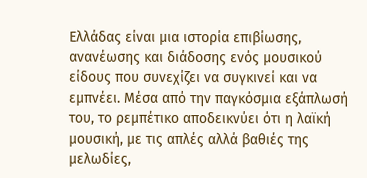Ελλάδας είναι μια ιστορία επιβίωσης, ανανέωσης και διάδοσης ενός μουσικού είδους που συνεχίζει να συγκινεί και να εμπνέει. Μέσα από την παγκόσμια εξάπλωσή του, το ρεμπέτικο αποδεικνύει ότι η λαϊκή μουσική, με τις απλές αλλά βαθιές της μελωδίες,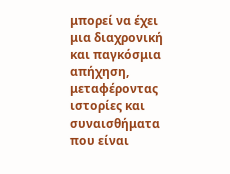μπορεί να έχει μια διαχρονική και παγκόσμια απήχηση, μεταφέροντας ιστορίες και συναισθήματα που είναι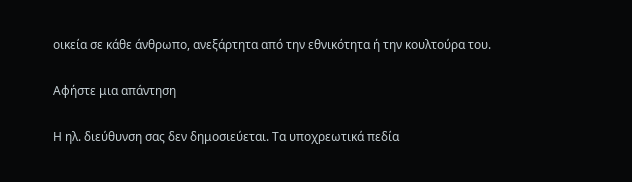οικεία σε κάθε άνθρωπο, ανεξάρτητα από την εθνικότητα ή την κουλτούρα του.

Αφήστε μια απάντηση

Η ηλ. διεύθυνση σας δεν δημοσιεύεται. Τα υποχρεωτικά πεδία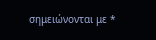σημειώνονται με *